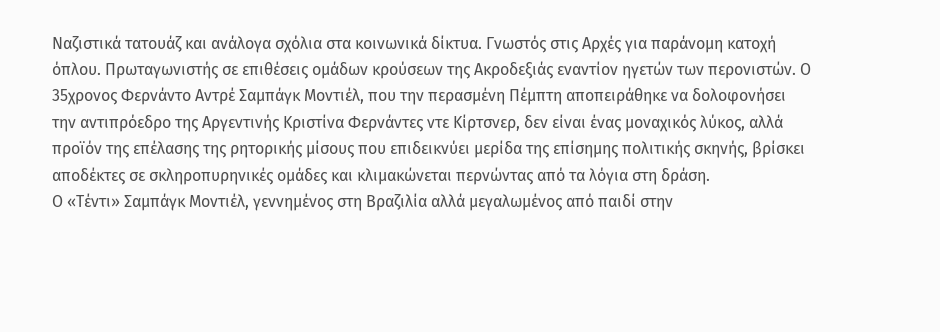Ναζιστικά τατουάζ και ανάλογα σχόλια στα κοινωνικά δίκτυα. Γνωστός στις Αρχές για παράνομη κατοχή όπλου. Πρωταγωνιστής σε επιθέσεις ομάδων κρούσεων της Ακροδεξιάς εναντίον ηγετών των περονιστών. Ο 35χρονος Φερνάντο Αντρέ Σαμπάγκ Μοντιέλ, που την περασμένη Πέμπτη αποπειράθηκε να δολοφονήσει την αντιπρόεδρο της Αργεντινής Κριστίνα Φερνάντες ντε Κίρτσνερ, δεν είναι ένας μοναχικός λύκος, αλλά προϊόν της επέλασης της ρητορικής μίσους που επιδεικνύει μερίδα της επίσημης πολιτικής σκηνής, βρίσκει αποδέκτες σε σκληροπυρηνικές ομάδες και κλιμακώνεται περνώντας από τα λόγια στη δράση.
Ο «Τέντι» Σαμπάγκ Μοντιέλ, γεννημένος στη Βραζιλία αλλά μεγαλωμένος από παιδί στην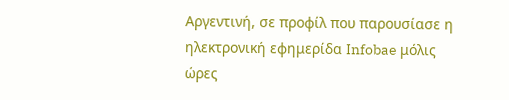Αργεντινή, σε προφίλ που παρουσίασε η ηλεκτρονική εφημερίδα Infobae μόλις ώρες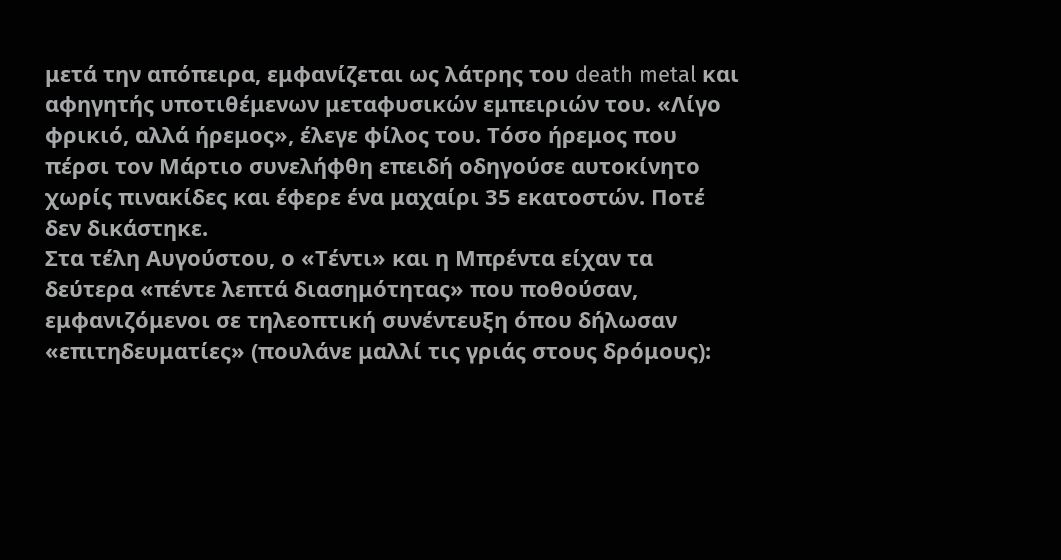μετά την απόπειρα, εμφανίζεται ως λάτρης του death metal και αφηγητής υποτιθέμενων μεταφυσικών εμπειριών του. «Λίγο φρικιό, αλλά ήρεμος», έλεγε φίλος του. Τόσο ήρεμος που πέρσι τον Μάρτιο συνελήφθη επειδή οδηγούσε αυτοκίνητο χωρίς πινακίδες και έφερε ένα μαχαίρι 35 εκατοστών. Ποτέ δεν δικάστηκε.
Στα τέλη Αυγούστου, ο «Τέντι» και η Μπρέντα είχαν τα δεύτερα «πέντε λεπτά διασημότητας» που ποθούσαν, εμφανιζόμενοι σε τηλεοπτική συνέντευξη όπου δήλωσαν «επιτηδευματίες» (πουλάνε μαλλί τις γριάς στους δρόμους):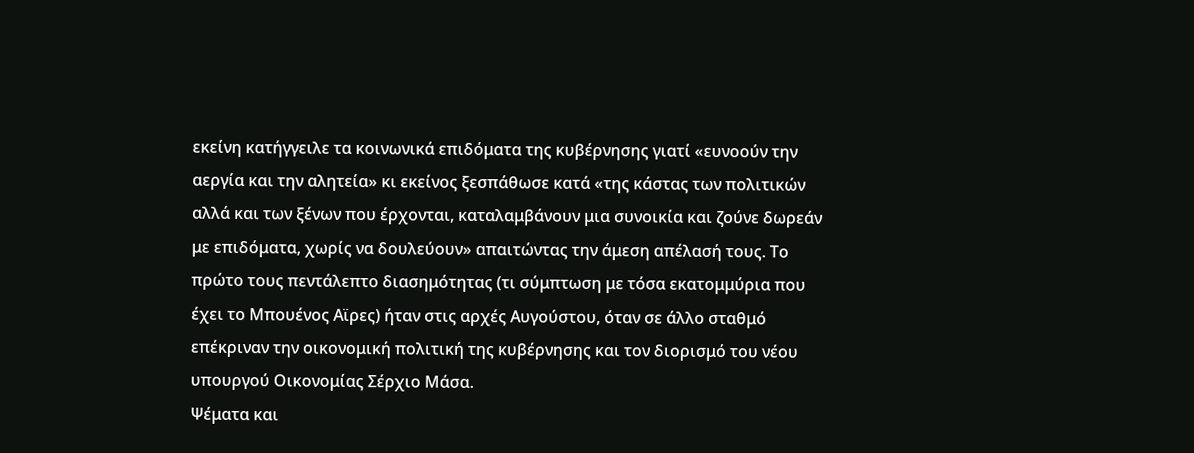εκείνη κατήγγειλε τα κοινωνικά επιδόματα της κυβέρνησης γιατί «ευνοούν την αεργία και την αλητεία» κι εκείνος ξεσπάθωσε κατά «της κάστας των πολιτικών αλλά και των ξένων που έρχονται, καταλαμβάνουν μια συνοικία και ζούνε δωρεάν με επιδόματα, χωρίς να δουλεύουν» απαιτώντας την άμεση απέλασή τους. Το πρώτο τους πεντάλεπτο διασημότητας (τι σύμπτωση με τόσα εκατομμύρια που έχει το Μπουένος Αϊρες) ήταν στις αρχές Αυγούστου, όταν σε άλλο σταθμό επέκριναν την οικονομική πολιτική της κυβέρνησης και τον διορισμό του νέου υπουργού Οικονομίας Σέρχιο Μάσα.
Ψέματα και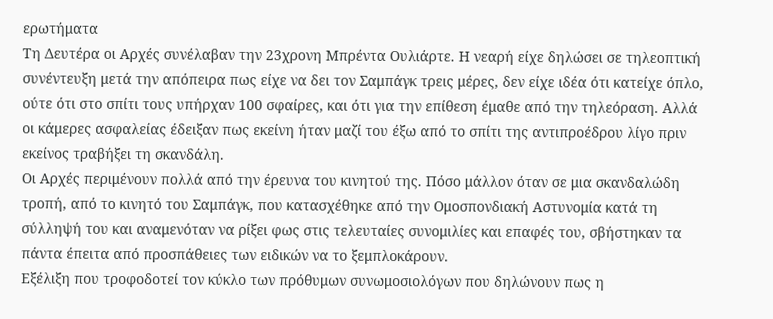ερωτήματα
Τη Δευτέρα οι Αρχές συνέλαβαν την 23χρονη Μπρέντα Ουλιάρτε. Η νεαρή είχε δηλώσει σε τηλεοπτική συνέντευξη μετά την απόπειρα πως είχε να δει τον Σαμπάγκ τρεις μέρες, δεν είχε ιδέα ότι κατείχε όπλο, ούτε ότι στο σπίτι τους υπήρχαν 100 σφαίρες, και ότι για την επίθεση έμαθε από την τηλεόραση. Αλλά οι κάμερες ασφαλείας έδειξαν πως εκείνη ήταν μαζί του έξω από το σπίτι της αντιπροέδρου λίγο πριν εκείνος τραβήξει τη σκανδάλη.
Οι Αρχές περιμένουν πολλά από την έρευνα του κινητού της. Πόσο μάλλον όταν σε μια σκανδαλώδη τροπή, από το κινητό του Σαμπάγκ, που κατασχέθηκε από την Ομοσπονδιακή Αστυνομία κατά τη σύλληψή του και αναμενόταν να ρίξει φως στις τελευταίες συνομιλίες και επαφές του, σβήστηκαν τα πάντα έπειτα από προσπάθειες των ειδικών να το ξεμπλοκάρουν.
Εξέλιξη που τροφοδοτεί τον κύκλο των πρόθυμων συνωμοσιολόγων που δηλώνουν πως η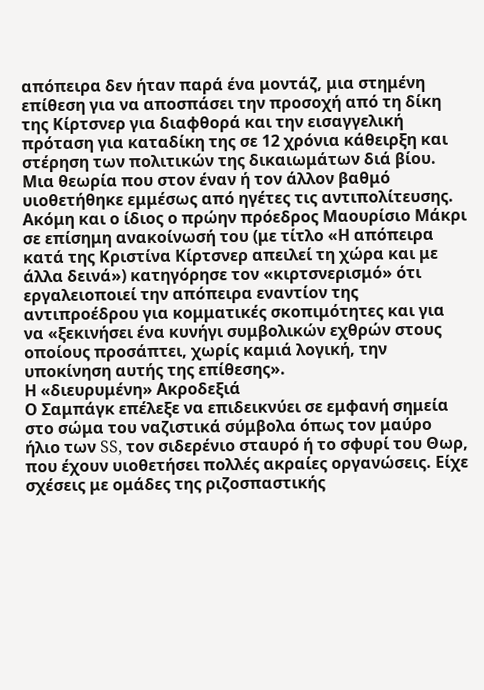απόπειρα δεν ήταν παρά ένα μοντάζ, μια στημένη επίθεση για να αποσπάσει την προσοχή από τη δίκη της Κίρτσνερ για διαφθορά και την εισαγγελική πρόταση για καταδίκη της σε 12 χρόνια κάθειρξη και στέρηση των πολιτικών της δικαιωμάτων διά βίου.
Μια θεωρία που στον έναν ή τον άλλον βαθμό υιοθετήθηκε εμμέσως από ηγέτες τις αντιπολίτευσης. Ακόμη και ο ίδιος ο πρώην πρόεδρος Μαουρίσιο Μάκρι σε επίσημη ανακοίνωσή του (με τίτλο «Η απόπειρα κατά της Κριστίνα Κίρτσνερ απειλεί τη χώρα και με άλλα δεινά») κατηγόρησε τον «κιρτσνερισμό» ότι εργαλειοποιεί την απόπειρα εναντίον της αντιπροέδρου για κομματικές σκοπιμότητες και για να «ξεκινήσει ένα κυνήγι συμβολικών εχθρών στους οποίους προσάπτει, χωρίς καμιά λογική, την υποκίνηση αυτής της επίθεσης».
Η «διευρυμένη» Ακροδεξιά
Ο Σαμπάγκ επέλεξε να επιδεικνύει σε εμφανή σημεία στο σώμα του ναζιστικά σύμβολα όπως τον μαύρο ήλιο των SS, τον σιδερένιο σταυρό ή το σφυρί του Θωρ, που έχουν υιοθετήσει πολλές ακραίες οργανώσεις. Είχε σχέσεις με ομάδες της ριζοσπαστικής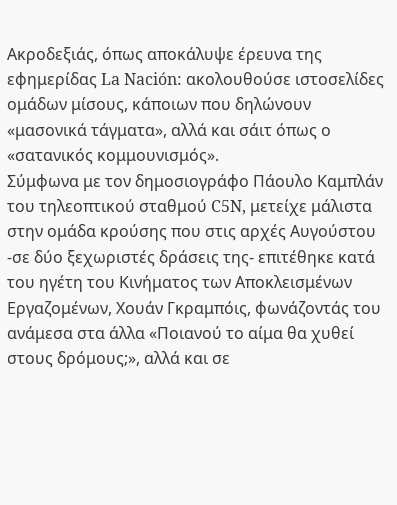Ακροδεξιάς, όπως αποκάλυψε έρευνα της εφημερίδας La Nación: ακολουθούσε ιστοσελίδες ομάδων μίσους, κάποιων που δηλώνουν «μασονικά τάγματα», αλλά και σάιτ όπως ο «σατανικός κομμουνισμός».
Σύμφωνα με τον δημοσιογράφο Πάουλο Καμπλάν του τηλεοπτικού σταθμού C5N, μετείχε μάλιστα στην ομάδα κρούσης που στις αρχές Αυγούστου -σε δύο ξεχωριστές δράσεις της- επιτέθηκε κατά του ηγέτη του Κινήματος των Αποκλεισμένων Εργαζομένων, Χουάν Γκραμπόις, φωνάζοντάς του ανάμεσα στα άλλα «Ποιανού το αίμα θα χυθεί στους δρόμους;», αλλά και σε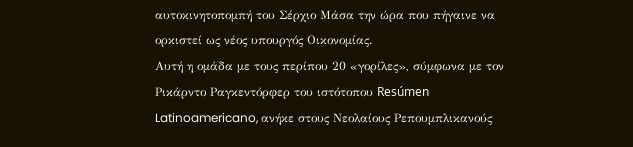αυτοκινητοπομπή του Σέρχιο Μάσα την ώρα που πήγαινε να ορκιστεί ως νέος υπουργός Οικονομίας.
Αυτή η ομάδα με τους περίπου 20 «γορίλες», σύμφωνα με τον Ρικάρντο Ραγκεντόρφερ του ιστότοπου Resúmen Latinoamericano, ανήκε στους Νεολαίους Ρεπουμπλικανούς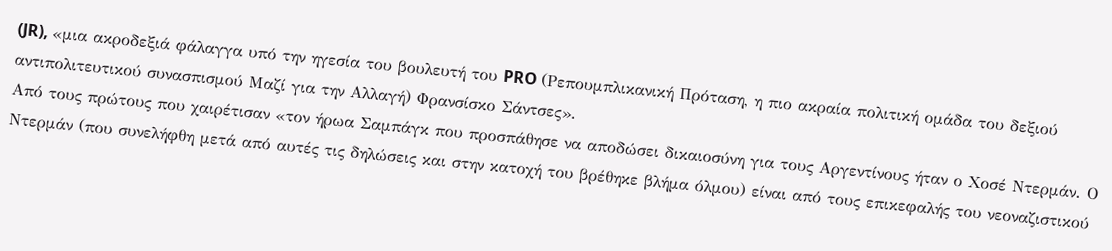(JR), «μια ακροδεξιά φάλαγγα υπό την ηγεσία του βουλευτή του PRO (Ρεπουμπλικανική Πρόταση, η πιο ακραία πολιτική ομάδα του δεξιού αντιπολιτευτικού συνασπισμού Μαζί για την Αλλαγή) Φρανσίσκο Σάντσες».
Από τους πρώτους που χαιρέτισαν «τον ήρωα Σαμπάγκ που προσπάθησε να αποδώσει δικαιοσύνη για τους Αργεντίνους ήταν ο Χοσέ Ντερμάν. Ο Ντερμάν (που συνελήφθη μετά από αυτές τις δηλώσεις και στην κατοχή του βρέθηκε βλήμα όλμου) είναι από τους επικεφαλής του νεοναζιστικού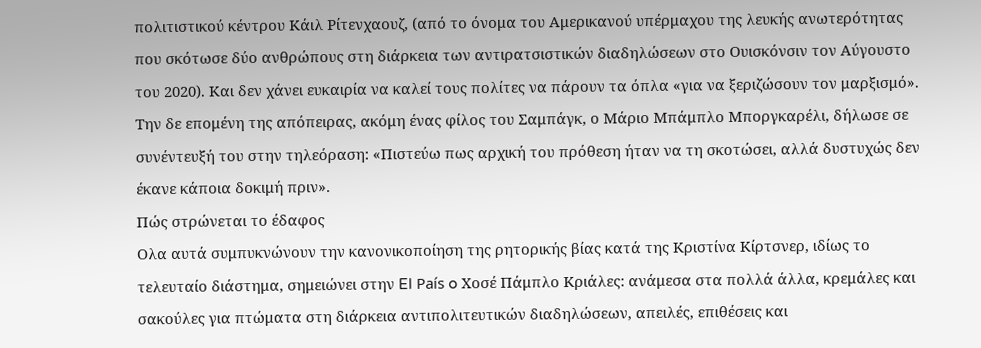πολιτιστικού κέντρου Κάιλ Ρίτενχαουζ, (από το όνομα του Αμερικανού υπέρμαχου της λευκής ανωτερότητας που σκότωσε δύο ανθρώπους στη διάρκεια των αντιρατσιστικών διαδηλώσεων στο Ουισκόνσιν τον Αύγουστο του 2020). Και δεν χάνει ευκαιρία να καλεί τους πολίτες να πάρουν τα όπλα «για να ξεριζώσουν τον μαρξισμό». Την δε επομένη της απόπειρας, ακόμη ένας φίλος του Σαμπάγκ, ο Μάριο Μπάμπλο Μποργκαρέλι, δήλωσε σε συνέντευξή του στην τηλεόραση: «Πιστεύω πως αρχική του πρόθεση ήταν να τη σκοτώσει, αλλά δυστυχώς δεν έκανε κάποια δοκιμή πριν».
Πώς στρώνεται το έδαφος
Ολα αυτά συμπυκνώνουν την κανονικοποίηση της ρητορικής βίας κατά της Κριστίνα Κίρτσνερ, ιδίως το τελευταίο διάστημα, σημειώνει στην El País o Χοσέ Πάμπλο Κριάλες: ανάμεσα στα πολλά άλλα, κρεμάλες και σακούλες για πτώματα στη διάρκεια αντιπολιτευτικών διαδηλώσεων, απειλές, επιθέσεις και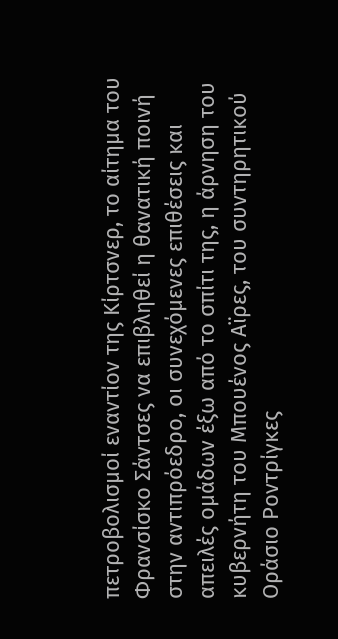πετροβολισμοί εναντίον της Κίρτσνερ, το αίτημα του Φρανσίσκο Σάντσες να επιβληθεί η θανατική ποινή στην αντιπρόεδρο, οι συνεχόμενες επιθέσεις και απειλές ομάδων έξω από το σπίτι της, η άρνηση του κυβερνήτη του Μπουένος Αϊρες, του συντηρητικού Οράσιο Ροντρίγκες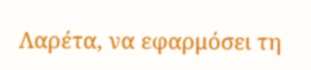Λαρέτα, να εφαρμόσει τη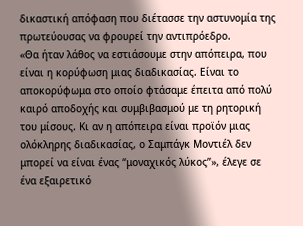δικαστική απόφαση που διέτασσε την αστυνομία της πρωτεύουσας να φρουρεί την αντιπρόεδρο.
«Θα ήταν λάθος να εστιάσουμε στην απόπειρα, που είναι η κορύφωση μιας διαδικασίας. Είναι το αποκορύφωμα στο οποίο φτάσαμε έπειτα από πολύ καιρό αποδοχής και συμβιβασμού με τη ρητορική του μίσους. Κι αν η απόπειρα είναι προϊόν μιας ολόκληρης διαδικασίας, ο Σαμπάγκ Μοντιέλ δεν μπορεί να είναι ένας “μοναχικός λύκος”», έλεγε σε ένα εξαιρετικό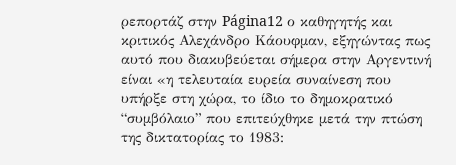ρεπορτάζ στην Página12 ο καθηγητής και κριτικός Αλεχάνδρο Κάουφμαν, εξηγώντας πως αυτό που διακυβεύεται σήμερα στην Αργεντινή είναι «η τελευταία ευρεία συναίνεση που υπήρξε στη χώρα, το ίδιο το δημοκρατικό “συμβόλαιο” που επιτεύχθηκε μετά την πτώση της δικτατορίας το 1983: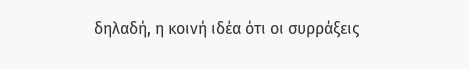δηλαδή, η κοινή ιδέα ότι οι συρράξεις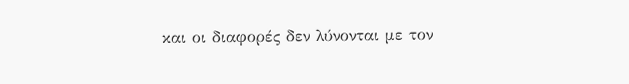και οι διαφορές δεν λύνονται με τον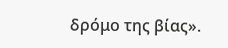δρόμο της βίας».